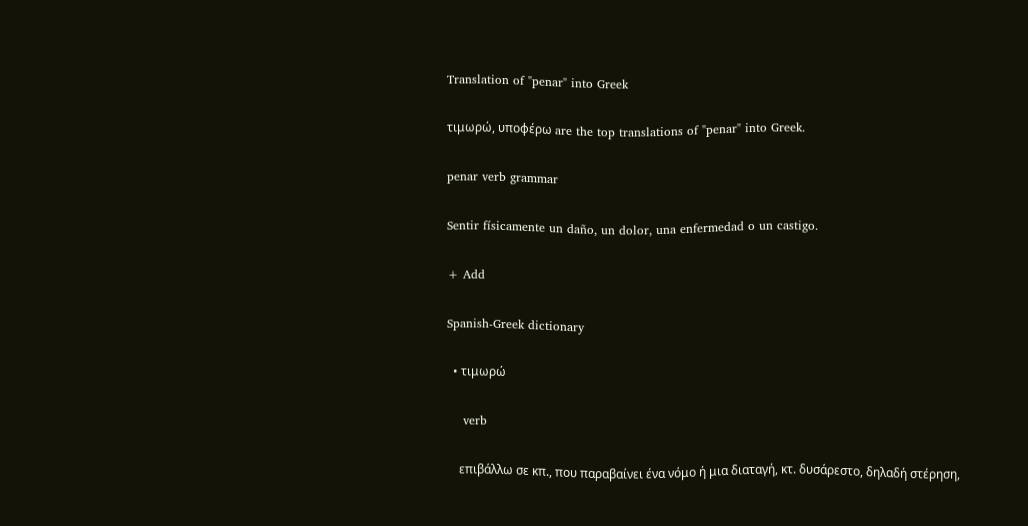Translation of "penar" into Greek

τιμωρώ, υποφέρω are the top translations of "penar" into Greek.

penar verb grammar

Sentir físicamente un daño, un dolor, una enfermedad o un castigo.

+ Add

Spanish-Greek dictionary

  • τιμωρώ

    verb

    επιβάλλω σε κπ., που παραβαίνει ένα νόμο ή μια διαταγή, κτ. δυσάρεστο, δηλαδή στέρηση,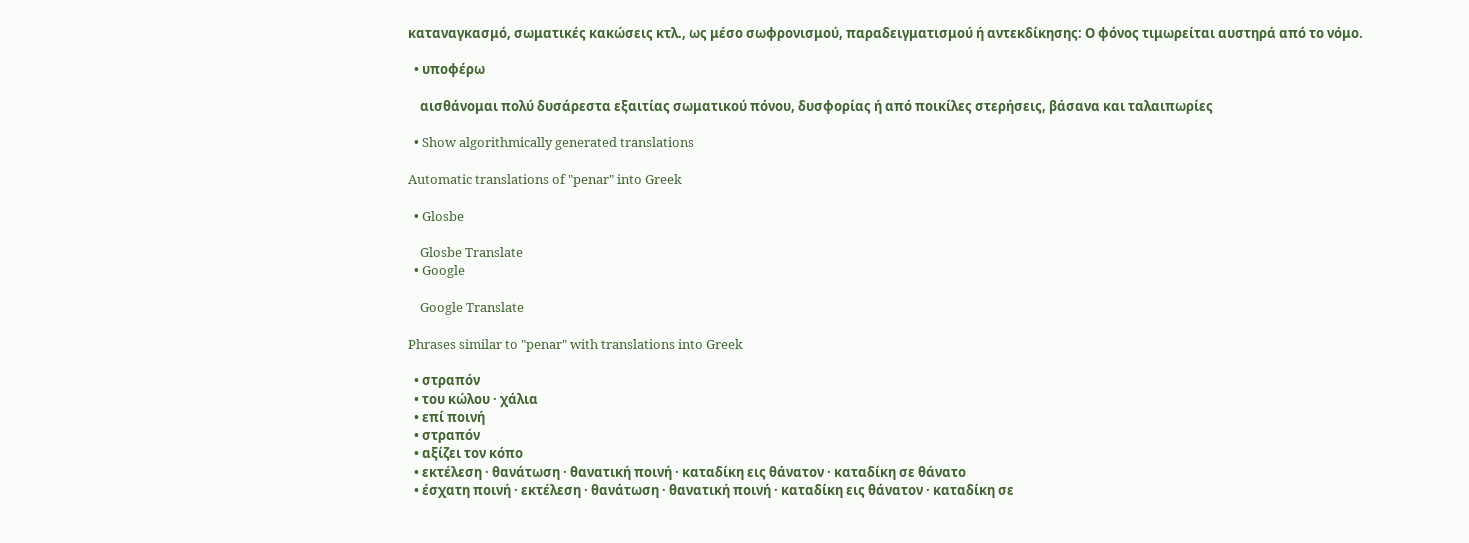καταναγκασμό, σωματικές κακώσεις κτλ., ως μέσο σωφρονισμού, παραδειγματισμού ή αντεκδίκησης: Ο φόνος τιμωρείται αυστηρά από το νόμο.

  • υποφέρω

    αισθάνομαι πολύ δυσάρεστα εξαιτίας σωματικού πόνου, δυσφορίας ή από ποικίλες στερήσεις, βάσανα και ταλαιπωρίες

  • Show algorithmically generated translations

Automatic translations of "penar" into Greek

  • Glosbe

    Glosbe Translate
  • Google

    Google Translate

Phrases similar to "penar" with translations into Greek

  • στραπόν
  • του κώλου · χάλια
  • επί ποινή
  • στραπόν
  • αξίζει τον κόπο
  • εκτέλεση · θανάτωση · θανατική ποινή · καταδίκη εις θάνατον · καταδίκη σε θάνατο
  • έσχατη ποινή · εκτέλεση · θανάτωση · θανατική ποινή · καταδίκη εις θάνατον · καταδίκη σε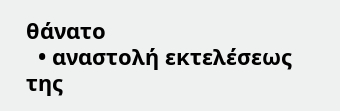θάνατο
  • αναστολή εκτελέσεως της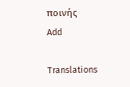ποινής
Add

Translations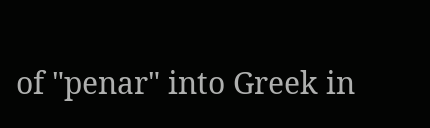of "penar" into Greek in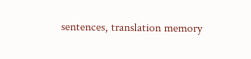sentences, translation memory